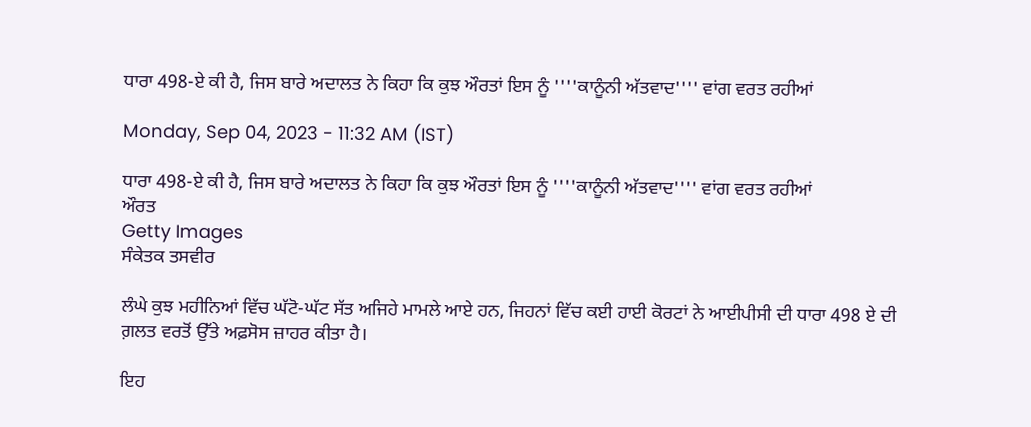ਧਾਰਾ 498-ਏ ਕੀ ਹੈ, ਜਿਸ ਬਾਰੇ ਅਦਾਲਤ ਨੇ ਕਿਹਾ ਕਿ ਕੁਝ ਔਰਤਾਂ ਇਸ ਨੂੰ ''''ਕਾਨੂੰਨੀ ਅੱਤਵਾਦ'''' ਵਾਂਗ ਵਰਤ ਰਹੀਆਂ

Monday, Sep 04, 2023 - 11:32 AM (IST)

ਧਾਰਾ 498-ਏ ਕੀ ਹੈ, ਜਿਸ ਬਾਰੇ ਅਦਾਲਤ ਨੇ ਕਿਹਾ ਕਿ ਕੁਝ ਔਰਤਾਂ ਇਸ ਨੂੰ ''''ਕਾਨੂੰਨੀ ਅੱਤਵਾਦ'''' ਵਾਂਗ ਵਰਤ ਰਹੀਆਂ
ਔਰਤ
Getty Images
ਸੰਕੇਤਕ ਤਸਵੀਰ

ਲੰਘੇ ਕੁਝ ਮਹੀਨਿਆਂ ਵਿੱਚ ਘੱਟੋ-ਘੱਟ ਸੱਤ ਅਜਿਹੇ ਮਾਮਲੇ ਆਏ ਹਨ, ਜਿਹਨਾਂ ਵਿੱਚ ਕਈ ਹਾਈ ਕੋਰਟਾਂ ਨੇ ਆਈਪੀਸੀ ਦੀ ਧਾਰਾ 498 ਏ ਦੀ ਗ਼ਲਤ ਵਰਤੋਂ ਉੱਤੇ ਅਫ਼ਸੋਸ ਜ਼ਾਹਰ ਕੀਤਾ ਹੈ।

ਇਹ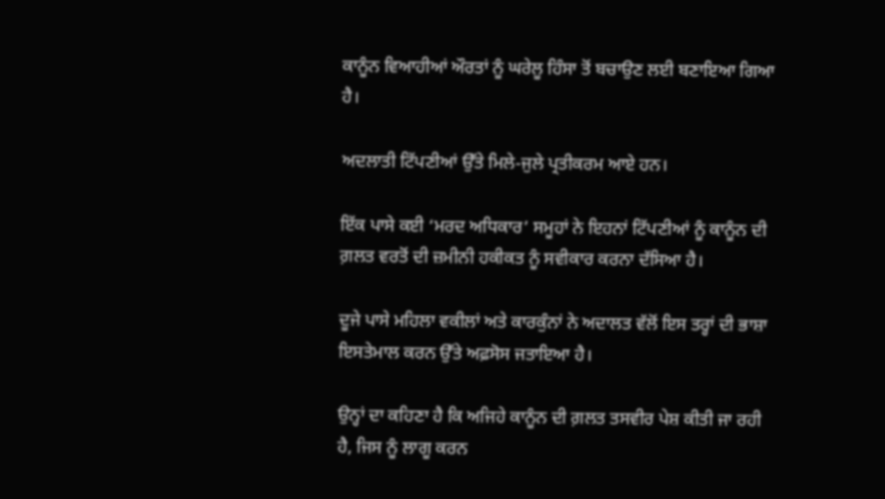ਕਾਨੂੰਨ ਵਿਆਹੀਆਂ ਔਰਤਾਂ ਨੂੰ ਘਰੇਲੂ ਹਿੰਸਾ ਤੋਂ ਬਚਾਉਣ ਲਈ ਬਣਾਇਆ ਗਿਆ ਹੈ।

ਅਦਲਾਤੀ ਟਿੱਪਣੀਆਂ ਉੱਤੇ ਮਿਲੇ-ਜੁਲੇ ਪ੍ਰਤੀਕਰਮ ਆਏ ਹਨ।

ਇੱਕ ਪਾਸੇ ਕਈ ‘ਮਰਦ ਅਧਿਕਾਰ’ ਸਮੂਹਾਂ ਨੇ ਇਹਨਾਂ ਟਿੱਪਣੀਆਂ ਨੂੰ ਕਾਨੂੰਨ ਦੀ ਗ਼ਲਤ ਵਰਤੋਂ ਦੀ ਜ਼ਮੀਨੀ ਹਕੀਕਤ ਨੂੰ ਸਵੀਕਾਰ ਕਰਨਾ ਦੱਸਿਆ ਹੈ।

ਦੂਜੇ ਪਾਸੇ ਮਹਿਲਾ ਵਕੀਲਾਂ ਅਤੇ ਕਾਰਕੁੰਨਾਂ ਨੇ ਅਦਾਲਤ ਵੱਲੋਂ ਇਸ ਤਰ੍ਹਾਂ ਦੀ ਭਾਸ਼ਾ ਇਸਤੇਮਾਲ ਕਰਨ ਉੱਤੇ ਅਫ਼ਸੋਸ ਜਤਾਇਆ ਹੈ।

ਉਨ੍ਹਾਂ ਦਾ ਕਹਿਣਾ ਹੈ ਕਿ ਅਜਿਹੇ ਕਾਨੂੰਨ ਦੀ ਗ਼ਲਤ ਤਸਵੀਰ ਪੇਸ਼ ਕੀਤੀ ਜਾ ਰਹੀ ਹੈ, ਜਿਸ ਨੂੰ ਲਾਗੂ ਕਰਨ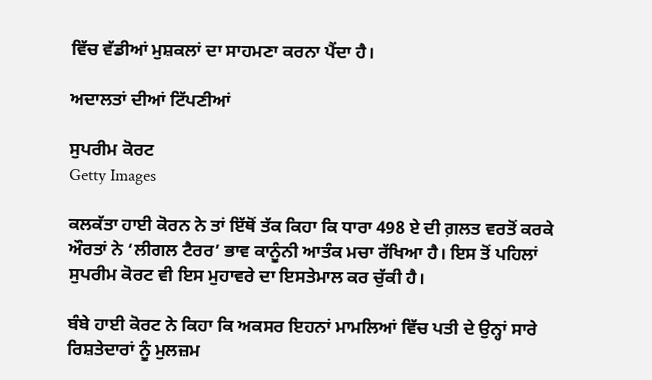ਵਿੱਚ ਵੱਡੀਆਂ ਮੁਸ਼ਕਲਾਂ ਦਾ ਸਾਹਮਣਾ ਕਰਨਾ ਪੈਂਦਾ ਹੈ।

ਅਦਾਲਤਾਂ ਦੀਆਂ ਟਿੱਪਣੀਆਂ

ਸੁਪਰੀਮ ਕੋਰਟ
Getty Images

ਕਲਕੱਤਾ ਹਾਈ ਕੋਰਨ ਨੇ ਤਾਂ ਇੱਥੋਂ ਤੱਕ ਕਿਹਾ ਕਿ ਧਾਰਾ 498 ਏ ਦੀ ਗ਼ਲਤ ਵਰਤੋਂ ਕਰਕੇ ਔਰਤਾਂ ਨੇ ‘ਲੀਗਲ ਟੈਰਰ’ ਭਾਵ ਕਾਨੂੰਨੀ ਆਤੰਕ ਮਚਾ ਰੱਖਿਆ ਹੈ। ਇਸ ਤੋਂ ਪਹਿਲਾਂ ਸੁਪਰੀਮ ਕੋਰਟ ਵੀ ਇਸ ਮੁਹਾਵਰੇ ਦਾ ਇਸਤੇਮਾਲ ਕਰ ਚੁੱਕੀ ਹੈ।

ਬੰਬੇ ਹਾਈ ਕੋਰਟ ਨੇ ਕਿਹਾ ਕਿ ਅਕਸਰ ਇਹਨਾਂ ਮਾਮਲਿਆਂ ਵਿੱਚ ਪਤੀ ਦੇ ਉਨ੍ਹਾਂ ਸਾਰੇ ਰਿਸ਼ਤੇਦਾਰਾਂ ਨੂੰ ਮੁਲਜ਼ਮ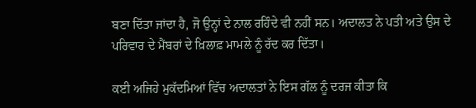ਬਣਾ ਦਿੱਤਾ ਜਾਂਦਾ ਹੈ, ਜੋ ਉਨ੍ਹਾਂ ਦੇ ਨਾਲ ਰਹਿੰਦੇ ਵੀ ਨਹੀਂ ਸਨ। ਅਦਾਲਤ ਨੇ ਪਤੀ ਅਤੇ ਉਸ ਦੇ ਪਰਿਵਾਰ ਦੇ ਮੈਂਬਰਾਂ ਦੇ ਖ਼ਿਲਾਫ਼ ਮਾਮਲੇ ਨੂੰ ਰੱਦ ਕਰ ਦਿੱਤਾ।

ਕਈ ਅਜਿਹੇ ਮੁਕੱਦਮਿਆਂ ਵਿੱਚ ਅਦਾਲਤਾਂ ਨੇ ਇਸ ਗੱਲ ਨੂੰ ਦਰਜ ਕੀਤਾ ਕਿ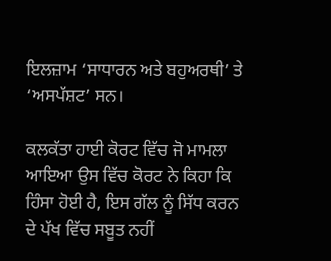ਇਲਜ਼ਾਮ ‘ਸਾਧਾਰਨ ਅਤੇ ਬਹੁਅਰਥੀ’ ਤੇ ‘ਅਸਪੱਸ਼ਟ’ ਸਨ।

ਕਲਕੱਤਾ ਹਾਈ ਕੋਰਟ ਵਿੱਚ ਜੋ ਮਾਮਲਾ ਆਇਆ ਉਸ ਵਿੱਚ ਕੋਰਟ ਨੇ ਕਿਹਾ ਕਿ ਹਿੰਸਾ ਹੋਈ ਹੈ, ਇਸ ਗੱਲ ਨੂੰ ਸਿੱਧ ਕਰਨ ਦੇ ਪੱਖ ਵਿੱਚ ਸਬੂਤ ਨਹੀਂ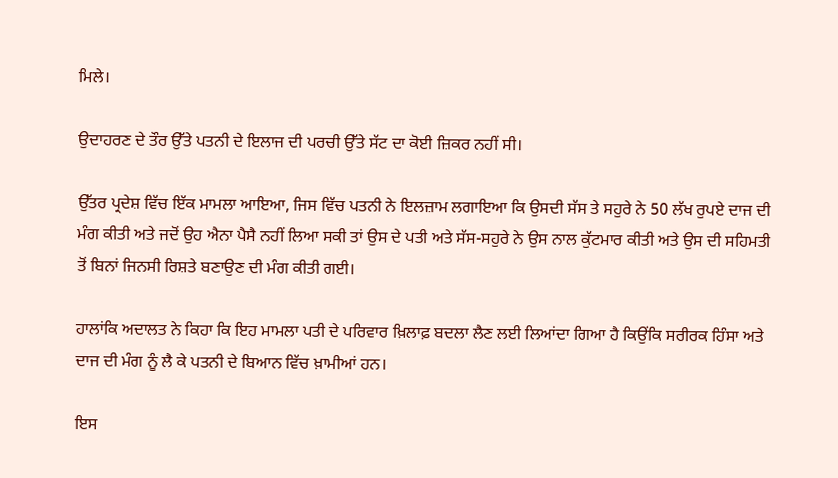ਮਿਲੇ।

ਉਦਾਹਰਣ ਦੇ ਤੌਰ ਉੱਤੇ ਪਤਨੀ ਦੇ ਇਲਾਜ ਦੀ ਪਰਚੀ ਉੱਤੇ ਸੱਟ ਦਾ ਕੋਈ ਜ਼ਿਕਰ ਨਹੀਂ ਸੀ।

ਉੱਤਰ ਪ੍ਰਦੇਸ਼ ਵਿੱਚ ਇੱਕ ਮਾਮਲਾ ਆਇਆ, ਜਿਸ ਵਿੱਚ ਪਤਨੀ ਨੇ ਇਲਜ਼ਾਮ ਲਗਾਇਆ ਕਿ ਉਸਦੀ ਸੱਸ ਤੇ ਸਹੁਰੇ ਨੇ 50 ਲੱਖ ਰੁਪਏ ਦਾਜ ਦੀ ਮੰਗ ਕੀਤੀ ਅਤੇ ਜਦੋਂ ਉਹ ਐਨਾ ਪੈਸੈ ਨਹੀਂ ਲਿਆ ਸਕੀ ਤਾਂ ਉਸ ਦੇ ਪਤੀ ਅਤੇ ਸੱਸ-ਸਹੁਰੇ ਨੇ ਉਸ ਨਾਲ ਕੁੱਟਮਾਰ ਕੀਤੀ ਅਤੇ ਉਸ ਦੀ ਸਹਿਮਤੀ ਤੋਂ ਬਿਨਾਂ ਜਿਨਸੀ ਰਿਸ਼ਤੇ ਬਣਾਉਣ ਦੀ ਮੰਗ ਕੀਤੀ ਗਈ।

ਹਾਲਾਂਕਿ ਅਦਾਲਤ ਨੇ ਕਿਹਾ ਕਿ ਇਹ ਮਾਮਲਾ ਪਤੀ ਦੇ ਪਰਿਵਾਰ ਖ਼ਿਲਾਫ਼ ਬਦਲਾ ਲੈਣ ਲਈ ਲਿਆਂਦਾ ਗਿਆ ਹੈ ਕਿਉਂਕਿ ਸਰੀਰਕ ਹਿੰਸਾ ਅਤੇ ਦਾਜ ਦੀ ਮੰਗ ਨੂੰ ਲੈ ਕੇ ਪਤਨੀ ਦੇ ਬਿਆਨ ਵਿੱਚ ਖ਼ਾਮੀਆਂ ਹਨ।

ਇਸ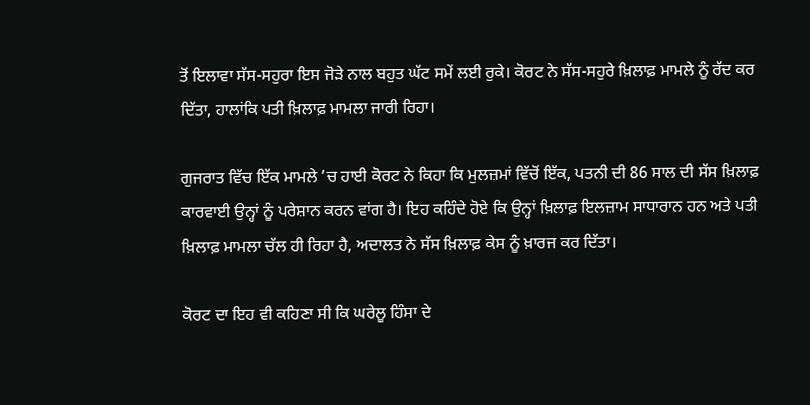ਤੋਂ ਇਲਾਵਾ ਸੱਸ-ਸਹੁਰਾ ਇਸ ਜੋੜੇ ਨਾਲ ਬਹੁਤ ਘੱਟ ਸਮੇਂ ਲਈ ਰੁਕੇ। ਕੋਰਟ ਨੇ ਸੱਸ-ਸਹੁਰੇ ਖ਼ਿਲਾਫ਼ ਮਾਮਲੇ ਨੂੰ ਰੱਦ ਕਰ ਦਿੱਤਾ, ਹਾਲਾਂਕਿ ਪਤੀ ਖ਼ਿਲਾਫ਼ ਮਾਮਲਾ ਜਾਰੀ ਰਿਹਾ।

ਗੁਜਰਾਤ ਵਿੱਚ ਇੱਕ ਮਾਮਲੇ ’ਚ ਹਾਈ ਕੋਰਟ ਨੇ ਕਿਹਾ ਕਿ ਮੁਲਜ਼ਮਾਂ ਵਿੱਚੋਂ ਇੱਕ, ਪਤਨੀ ਦੀ 86 ਸਾਲ ਦੀ ਸੱਸ ਖ਼ਿਲਾਫ਼ ਕਾਰਵਾਈ ਉਨ੍ਹਾਂ ਨੂੰ ਪਰੇਸ਼ਾਨ ਕਰਨ ਵਾਂਗ ਹੈ। ਇਹ ਕਹਿੰਦੇ ਹੋਏ ਕਿ ਉਨ੍ਹਾਂ ਖ਼ਿਲਾਫ਼ ਇਲਜ਼ਾਮ ਸਾਧਾਰਾਨ ਹਨ ਅਤੇ ਪਤੀ ਖ਼ਿਲਾਫ਼ ਮਾਮਲਾ ਚੱਲ ਹੀ ਰਿਹਾ ਹੈ, ਅਦਾਲਤ ਨੇ ਸੱਸ ਖ਼ਿਲਾਫ਼ ਕੇਸ ਨੂੰ ਖ਼ਾਰਜ ਕਰ ਦਿੱਤਾ।

ਕੋਰਟ ਦਾ ਇਹ ਵੀ ਕਹਿਣਾ ਸੀ ਕਿ ਘਰੇਲੂ ਹਿੰਸਾ ਦੇ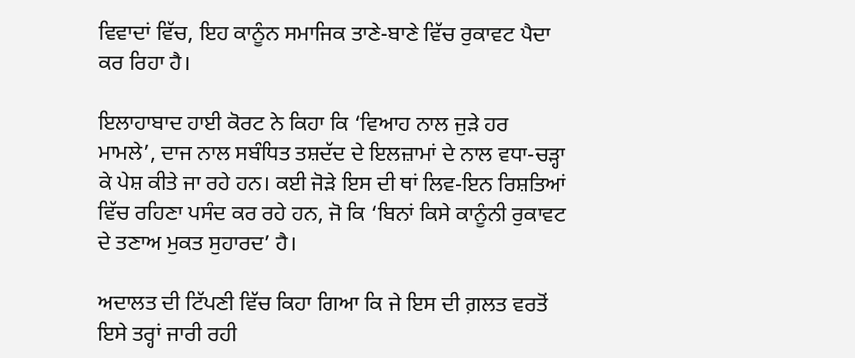ਵਿਵਾਦਾਂ ਵਿੱਚ, ਇਹ ਕਾਨੂੰਨ ਸਮਾਜਿਕ ਤਾਣੇ-ਬਾਣੇ ਵਿੱਚ ਰੁਕਾਵਟ ਪੈਦਾ ਕਰ ਰਿਹਾ ਹੈ।

ਇਲਾਹਾਬਾਦ ਹਾਈ ਕੋਰਟ ਨੇ ਕਿਹਾ ਕਿ ‘ਵਿਆਹ ਨਾਲ ਜੁੜੇ ਹਰ ਮਾਮਲੇ’, ਦਾਜ ਨਾਲ ਸਬੰਧਿਤ ਤਸ਼ਦੱਦ ਦੇ ਇਲਜ਼ਾਮਾਂ ਦੇ ਨਾਲ ਵਧਾ-ਚੜ੍ਹਾ ਕੇ ਪੇਸ਼ ਕੀਤੇ ਜਾ ਰਹੇ ਹਨ। ਕਈ ਜੋੜੇ ਇਸ ਦੀ ਥਾਂ ਲਿਵ-ਇਨ ਰਿਸ਼ਤਿਆਂ ਵਿੱਚ ਰਹਿਣਾ ਪਸੰਦ ਕਰ ਰਹੇ ਹਨ, ਜੋ ਕਿ ‘ਬਿਨਾਂ ਕਿਸੇ ਕਾਨੂੰਨੀ ਰੁਕਾਵਟ ਦੇ ਤਣਾਅ ਮੁਕਤ ਸੁਹਾਰਦ’ ਹੈ।

ਅਦਾਲਤ ਦੀ ਟਿੱਪਣੀ ਵਿੱਚ ਕਿਹਾ ਗਿਆ ਕਿ ਜੇ ਇਸ ਦੀ ਗ਼ਲਤ ਵਰਤੋਂ ਇਸੇ ਤਰ੍ਹਾਂ ਜਾਰੀ ਰਹੀ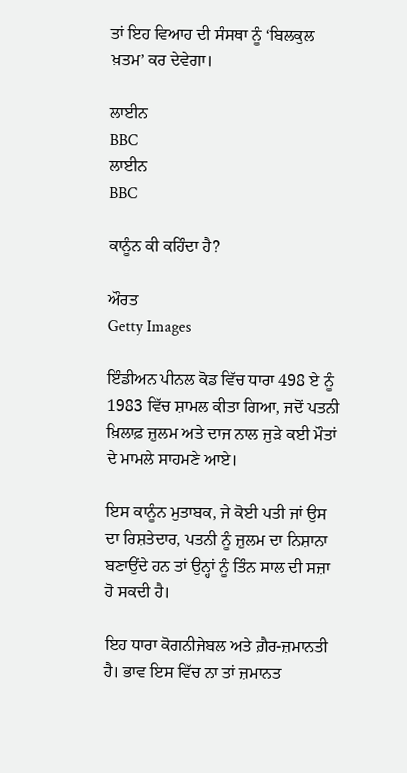ਤਾਂ ਇਹ ਵਿਆਹ ਦੀ ਸੰਸਥਾ ਨੂੰ ‘ਬਿਲਕੁਲ ਖ਼ਤਮ’ ਕਰ ਦੇਵੇਗਾ।

ਲਾਈਨ
BBC
ਲਾਈਨ
BBC

ਕਾਨੂੰਨ ਕੀ ਕਹਿੰਦਾ ਹੈ?

ਔਰਤ
Getty Images

ਇੰਡੀਅਨ ਪੀਨਲ ਕੋਡ ਵਿੱਚ ਧਾਰਾ 498 ਏ ਨੂੰ 1983 ਵਿੱਚ ਸ਼ਾਮਲ ਕੀਤਾ ਗਿਆ, ਜਦੋਂ ਪਤਨੀ ਖ਼ਿਲਾਫ਼ ਜ਼ੁਲਮ ਅਤੇ ਦਾਜ ਨਾਲ ਜੁੜੇ ਕਈ ਮੌਤਾਂ ਦੇ ਮਾਮਲੇ ਸਾਹਮਣੇ ਆਏ।

ਇਸ ਕਾਨੂੰਨ ਮੁਤਾਬਕ, ਜੇ ਕੋਈ ਪਤੀ ਜਾਂ ਉਸ ਦਾ ਰਿਸ਼ਤੇਦਾਰ, ਪਤਨੀ ਨੂੰ ਜ਼ੁਲਮ ਦਾ ਨਿਸ਼ਾਨਾ ਬਣਾਉਂਦੇ ਹਨ ਤਾਂ ਉਨ੍ਹਾਂ ਨੂੰ ਤਿੰਨ ਸਾਲ ਦੀ ਸਜ਼ਾ ਹੋ ਸਕਦੀ ਹੈ।

ਇਹ ਧਾਰਾ ਕੋਗਨੀਜੇਬਲ ਅਤੇ ਗ਼ੈਰ-ਜ਼ਮਾਨਤੀ ਹੈ। ਭਾਵ ਇਸ ਵਿੱਚ ਨਾ ਤਾਂ ਜ਼ਮਾਨਤ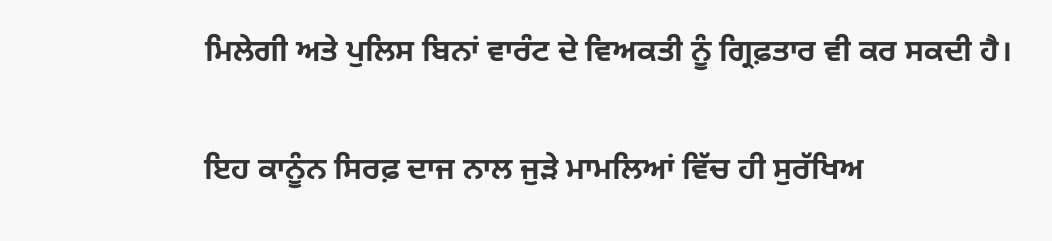ਮਿਲੇਗੀ ਅਤੇ ਪੁਲਿਸ ਬਿਨਾਂ ਵਾਰੰਟ ਦੇ ਵਿਅਕਤੀ ਨੂੰ ਗ੍ਰਿਫ਼ਤਾਰ ਵੀ ਕਰ ਸਕਦੀ ਹੈ।

ਇਹ ਕਾਨੂੰਨ ਸਿਰਫ਼ ਦਾਜ ਨਾਲ ਜੁੜੇ ਮਾਮਲਿਆਂ ਵਿੱਚ ਹੀ ਸੁਰੱਖਿਅ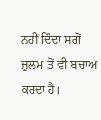ਨਹੀਂ ਦਿੰਦਾ ਸਗੋਂ ਜ਼ੁਲਮ ਤੋਂ ਵੀ ਬਚਾਅ ਕਰਦਾ ਹੈ।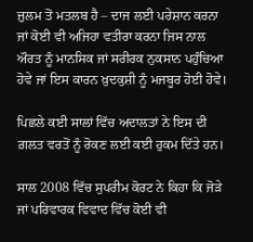ਜ਼ੁਲਮ ਤੋਂ ਮਤਲਬ ਹੈ – ਦਾਜ ਲਈ ਪਰੇਸ਼ਾਨ ਕਰਨਾ ਜਾਂ ਕੋਈ ਵੀ ਅਜਿਹਾ ਵਤੀਰਾ ਕਰਨਾ ਜਿਸ ਨਾਲ ਔਰਤ ਨੂੰ ਮਾਨਸਿਕ ਜਾਂ ਸਰੀਰਕ ਨੁਕਸਾਨ ਪਹੁੰਚਿਆ ਹੋਵੇ ਜਾਂ ਇਸ ਕਾਰਨ ਖ਼ੁਦਕੁਸ਼ੀ ਨੂੰ ਮਜਬੂਰ ਹੋਈ ਹੋਵੇ।

ਪਿਛਲੇ ਕਈ ਸਾਲਾਂ ਵਿੱਚ ਅਦਾਲਤਾਂ ਨੇ ਇਸ ਦੀ ਗ਼ਲਤ ਵਰਤੋਂ ਨੂੰ ਰੋਕਣ ਲਈ ਕਈ ਹੁਕਮ ਦਿੱਤੇ ਹਨ।

ਸਾਲ 2008 ਵਿੱਚ ਸੁਪਰੀਮ ਕੋਰਟ ਨੇ ਕਿਹਾ ਕਿ ਜੋੜੇ ਜਾਂ ਪਰਿਵਾਰਕ ਵਿਵਾਦ ਵਿੱਚ ਕੋਈ ਵੀ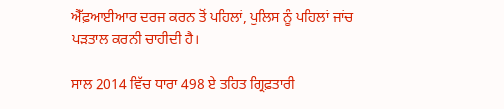ਐੱਫ਼ਆਈਆਰ ਦਰਜ ਕਰਨ ਤੋਂ ਪਹਿਲਾਂ, ਪੁਲਿਸ ਨੂੰ ਪਹਿਲਾਂ ਜਾਂਚ ਪੜਤਾਲ ਕਰਨੀ ਚਾਹੀਦੀ ਹੈ।

ਸਾਲ 2014 ਵਿੱਚ ਧਾਰਾ 498 ਏ ਤਹਿਤ ਗ੍ਰਿਫ਼ਤਾਰੀ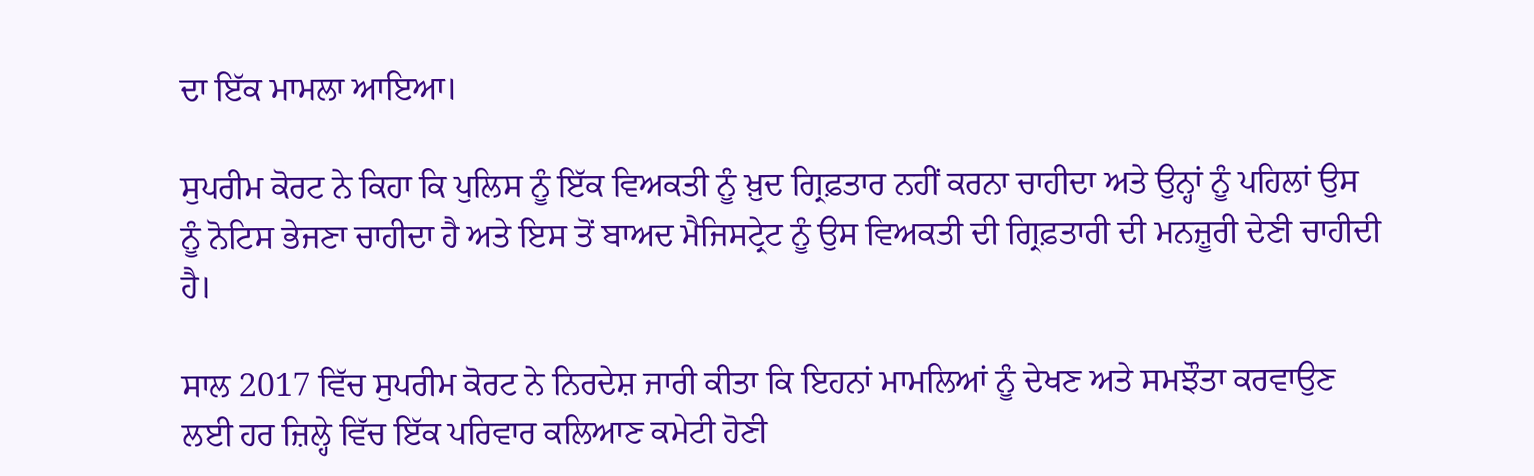ਦਾ ਇੱਕ ਮਾਮਲਾ ਆਇਆ।

ਸੁਪਰੀਮ ਕੋਰਟ ਨੇ ਕਿਹਾ ਕਿ ਪੁਲਿਸ ਨੂੰ ਇੱਕ ਵਿਅਕਤੀ ਨੂੰ ਖ਼ੁਦ ਗ੍ਰਿਫ਼ਤਾਰ ਨਹੀਂ ਕਰਨਾ ਚਾਹੀਦਾ ਅਤੇ ਉਨ੍ਹਾਂ ਨੂੰ ਪਹਿਲਾਂ ਉਸ ਨੂੰ ਨੋਟਿਸ ਭੇਜਣਾ ਚਾਹੀਦਾ ਹੈ ਅਤੇ ਇਸ ਤੋਂ ਬਾਅਦ ਮੈਜਿਸਟ੍ਰੇਟ ਨੂੰ ਉਸ ਵਿਅਕਤੀ ਦੀ ਗ੍ਰਿਫ਼ਤਾਰੀ ਦੀ ਮਨਜ਼ੂਰੀ ਦੇਣੀ ਚਾਹੀਦੀ ਹੈ।

ਸਾਲ 2017 ਵਿੱਚ ਸੁਪਰੀਮ ਕੋਰਟ ਨੇ ਨਿਰਦੇਸ਼ ਜਾਰੀ ਕੀਤਾ ਕਿ ਇਹਨਾਂ ਮਾਮਲਿਆਂ ਨੂੰ ਦੇਖਣ ਅਤੇ ਸਮਝੌਤਾ ਕਰਵਾਉਣ ਲਈ ਹਰ ਜ਼ਿਲ੍ਹੇ ਵਿੱਚ ਇੱਕ ਪਰਿਵਾਰ ਕਲਿਆਣ ਕਮੇਟੀ ਹੋਣੀ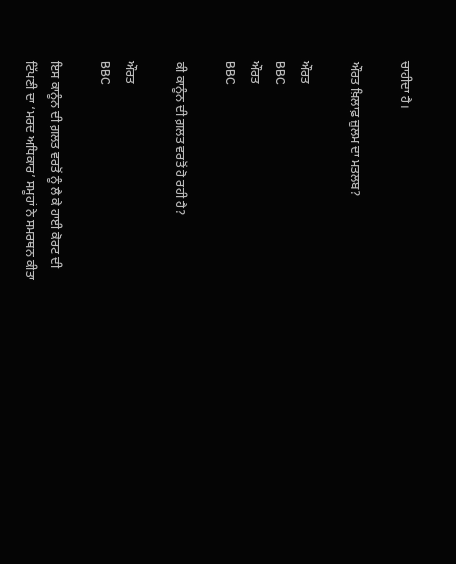ਚਾਹੀਦਾ ਹੈ।

ਔਰਤ ਖ਼ਿਲਾਫ਼ ਜ਼ੁਲਮ ਦਾ ਮਤਲਬ?

ਔਰਤ
BBC
ਔਰਤ
BBC

ਕੀ ਕਾਨੂੰਨ ਦੀ ਗ਼ਲਤ ਵਰਤੋਂ ਹੋ ਰਹੀ ਹੈ?

ਔਰਤ
BBC

ਇਸ ਕਾਨੂੰਨ ਦੀ ਗ਼ਲਤ ਵਰਤੋਂ ਨੂੰ ਲੈ ਕੇ ਹਾਈ ਕੋਰਟ ਦੀ ਟਿੱਪਣੀ ਦਾ ‘ਮਰਦ ਅਧਿਕਾਰ’ ਸਮੂਹਾਂ ਨੇ ਸਮਰਥਨ ਕੀਤਾ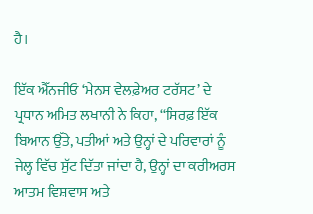ਹੈ।

ਇੱਕ ਐੱਨਜੀਓ ‘ਮੇਨਸ ਵੇਲਫ਼ੇਅਰ ਟਰੱਸਟ’ ਦੇ ਪ੍ਰਧਾਨ ਅਮਿਤ ਲਖਾਨੀ ਨੇ ਕਿਹਾ, ‘‘ਸਿਰਫ਼ ਇੱਕ ਬਿਆਨ ਉੱਤੇ, ਪਤੀਆਂ ਅਤੇ ਉਨ੍ਹਾਂ ਦੇ ਪਰਿਵਾਰਾਂ ਨੂੰ ਜੇਲ੍ਹ ਵਿੱਚ ਸੁੱਟ ਦਿੱਤਾ ਜਾਂਦਾ ਹੈ, ਉਨ੍ਹਾਂ ਦਾ ਕਰੀਅਰਸ ਆਤਮ ਵਿਸ਼ਵਾਸ ਅਤੇ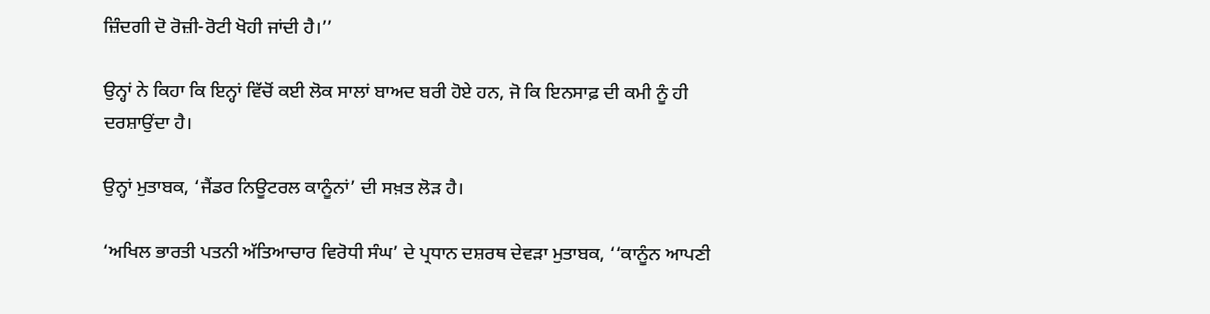ਜ਼ਿੰਦਗੀ ਦੋ ਰੋਜ਼ੀ-ਰੋਟੀ ਖੋਹੀ ਜਾਂਦੀ ਹੈ।’’

ਉਨ੍ਹਾਂ ਨੇ ਕਿਹਾ ਕਿ ਇਨ੍ਹਾਂ ਵਿੱਚੋਂ ਕਈ ਲੋਕ ਸਾਲਾਂ ਬਾਅਦ ਬਰੀ ਹੋਏ ਹਨ, ਜੋ ਕਿ ਇਨਸਾਫ਼ ਦੀ ਕਮੀ ਨੂੰ ਹੀ ਦਰਸ਼ਾਉਂਦਾ ਹੈ।

ਉਨ੍ਹਾਂ ਮੁਤਾਬਕ, ‘ਜੈਂਡਰ ਨਿਊਟਰਲ ਕਾਨੂੰਨਾਂ’ ਦੀ ਸਖ਼ਤ ਲੋੜ ਹੈ।

‘ਅਖਿਲ ਭਾਰਤੀ ਪਤਨੀ ਅੱਤਿਆਚਾਰ ਵਿਰੋਧੀ ਸੰਘ’ ਦੇ ਪ੍ਰਧਾਨ ਦਸ਼ਰਥ ਦੇਵੜਾ ਮੁਤਾਬਕ, ‘‘ਕਾਨੂੰਨ ਆਪਣੀ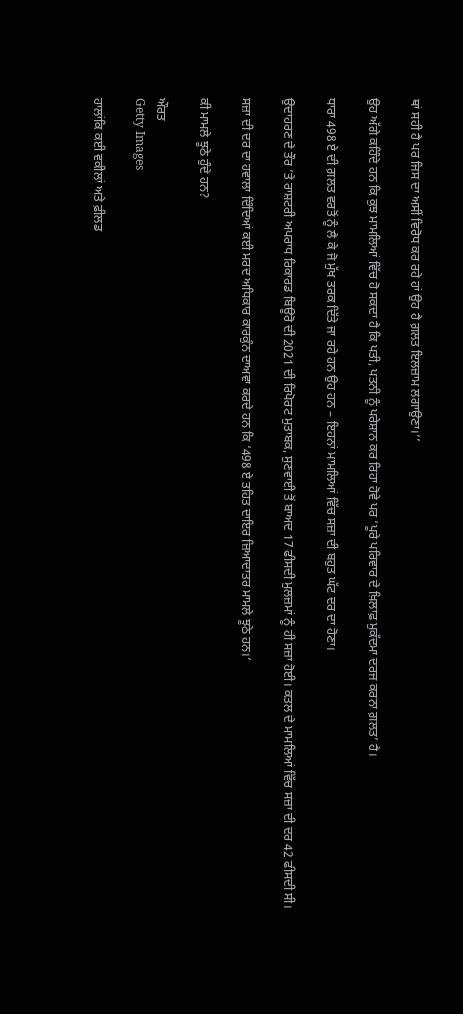ਥਾਂ ਸਹੀ ਹੈ ਪਰ ਜਿਸ ਦਾ ਅਸੀਂ ਵਿਰੋਧ ਕਰ ਰਹੇ ਹਾਂ ਉਹ ਹੈ ਗ਼ਲਤ ਇਲਜ਼ਾਮ ਲਗਾਉਣਾ।’’

ਉਹ ਅੱਗੇ ਕਹਿੰਦੇ ਹਨ ਕਿ ਕੁਝ ਮਾਮਲਿਆਂ ਵਿੱਚ ਹੋ ਸਕਦਾ ਹੈ ਕਿ ਪਤੀ, ਪਤਨੀ ਨੂੰ ਪਰੇਸ਼ਾਨ ਕਰ ਰਿਹਾ ਹੋਵੇ ਪਰ ‘ਪੂਰੇ ਪਰਿਵਾਰ ਦੇ ਖ਼ਿਲਾਫ਼ ਮੁਕੱਦਮਾ ਦਰਜ ਕਰਨਾ ਗ਼ਲਤ’ ਹੈ।

ਧਾਰਾ 498 ਏ ਦੀ ਗ਼ਲਤ ਵਰਤੋਂ ਨੂੰ ਲੈ ਕੇ ਜੋ ਮੁੱਖ ਤਰਕ ਦਿੱਤੇ ਜਾ ਰਹੇ ਹਨ ਉਹ ਹਨ – ਇਹਨਾਂ ਮਾਮਲਿਆਂ ਵਿੱਚ ਸਜ਼ਾ ਦੀ ਬਹੁਤ ਘੱਟ ਦਰ ਦਾ ਹੋਣਾ।

ਉਦਾਹਰਣ ਦੇ ਤੌਰ ’ਤੇ ਰਾਸ਼ਟਰੀ ਅਪਰਾਧ ਰਿਕਾਰਡ ਬਿਊਰੋ ਦੀ 2021 ਦੀ ਰਿਪੋਰਟ ਮੁਤਾਬਕ, ਸੁਣਵਾਈ ਤੋਂ ਬਾਅਦ 17 ਫੀਸਦੀ ਮੁਲਜ਼ਮਾਂ ਨੂੰ ਹੀ ਸਜ਼ਾ ਹੋਈ। ਕਤਲ ਦੇ ਮਾਮਲਿਆਂ ਵਿੱਚ ਸਜ਼ਾ ਦੀ ਦਰ 42 ਫੀਸਦੀ ਸੀ।

ਸਜ਼ਾ ਦੀ ਦਰ ਦਾ ਹਵਾਲਾ ਦਿੰਦਿਆਂ ਕਈ ਮਰਦ ਅਧਿਕਾਰ ਕਾਰਕੁੰਨ ਦਾਅਵਾ ਕਰਦੇ ਹਨ ਕਿ ‘498 ਏ ਤਹਿਤ ਦਾਇਰ ਜ਼ਿਆਦਾਤਰ ਮਾਮਲੇ ਝੂਠੇ ਹਨ।’

ਕੀ ਮਾਮਲੇ ਝੂਠੇ ਹੁੰਦੇ ਹਨ?

ਔਰਤ
Getty Images

ਹਾਲਾਂਕਿ ਕਈ ਵਕੀਲਾਂ ਅਤੇ ਫ਼ੀਲਡ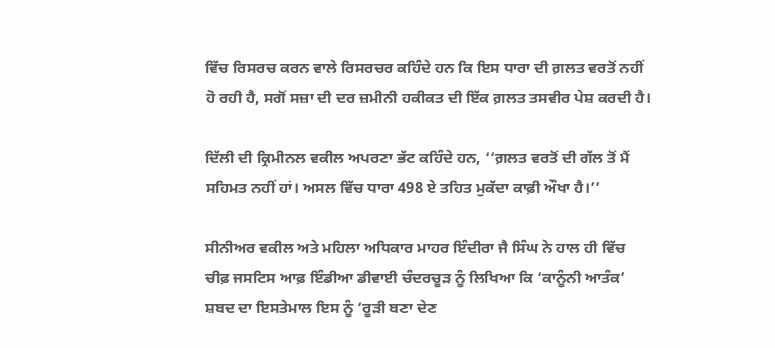ਵਿੱਚ ਰਿਸਰਚ ਕਰਨ ਵਾਲੇ ਰਿਸਰਚਰ ਕਹਿੰਦੇ ਹਨ ਕਿ ਇਸ ਧਾਰਾ ਦੀ ਗ਼ਲਤ ਵਰਤੋਂ ਨਹੀਂ ਹੋ ਰਹੀ ਹੈ, ਸਗੋਂ ਸਜ਼ਾ ਦੀ ਦਰ ਜ਼ਮੀਨੀ ਹਕੀਕਤ ਦੀ ਇੱਕ ਗ਼ਲਤ ਤਸਵੀਰ ਪੇਸ਼ ਕਰਦੀ ਹੈ।

ਦਿੱਲੀ ਦੀ ਕ੍ਰਿਮੀਨਲ ਵਕੀਲ ਅਪਰਣਾ ਭੱਟ ਕਹਿੰਦੇ ਹਨ, ‘‘ਗ਼ਲਤ ਵਰਤੋਂ ਦੀ ਗੱਲ ਤੋਂ ਮੈਂ ਸਹਿਮਤ ਨਹੀਂ ਹਾਂ। ਅਸਲ ਵਿੱਚ ਧਾਰਾ 498 ਏ ਤਹਿਤ ਮੁਕੱਦਾ ਕਾਫ਼ੀ ਔਖਾ ਹੈ।’’

ਸੀਨੀਅਰ ਵਕੀਲ ਅਤੇ ਮਹਿਲਾ ਅਧਿਕਾਰ ਮਾਹਰ ਇੰਦੀਰਾ ਜੈ ਸਿੰਘ ਨੇ ਹਾਲ ਹੀ ਵਿੱਚ ਚੀਫ਼ ਜਸਟਿਸ ਆਫ਼ ਇੰਡੀਆ ਡੀਵਾਈ ਚੰਦਰਚੂੜ ਨੂੰ ਲਿਖਿਆ ਕਿ ‘ਕਾਨੂੰਨੀ ਆਤੰਕ’ ਸ਼ਬਦ ਦਾ ਇਸਤੇਮਾਲ ਇਸ ਨੂੰ ‘ਰੂੜੀ ਬਣਾ ਦੇਣ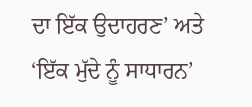ਦਾ ਇੱਕ ਉਦਾਹਰਣ’ ਅਤੇ ‘ਇੱਕ ਮੁੱਦੇ ਨੂੰ ਸਾਧਾਰਨ’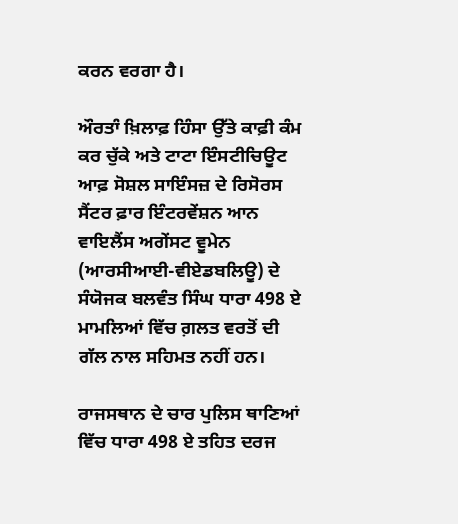ਕਰਨ ਵਰਗਾ ਹੈ।

ਔਰਤਾੰ ਖ਼ਿਲਾਫ਼ ਹਿੰਸਾ ਉੱਤੇ ਕਾਫ਼ੀ ਕੰਮ ਕਰ ਚੁੱਕੇ ਅਤੇ ਟਾਟਾ ਇੰਸਟੀਚਿਊਟ ਆਫ਼ ਸੋਸ਼ਲ ਸਾਇੰਸਜ਼ ਦੇ ਰਿਸੋਰਸ ਸੈਂਟਰ ਫ਼ਾਰ ਇੰਟਰਵੇਂਸ਼ਨ ਆਨ ਵਾਇਲੈਂਸ ਅਗੇਂਸਟ ਵੂਮੇਨ (ਆਰਸੀਆਈ-ਵੀਏਡਬਲਿਊ) ਦੇ ਸੰਯੋਜਕ ਬਲਵੰਤ ਸਿੰਘ ਧਾਰਾ 498 ਏ ਮਾਮਲਿਆਂ ਵਿੱਚ ਗ਼ਲਤ ਵਰਤੋਂ ਦੀ ਗੱਲ ਨਾਲ ਸਹਿਮਤ ਨਹੀਂ ਹਨ।

ਰਾਜਸਥਾਨ ਦੇ ਚਾਰ ਪੁਲਿਸ ਥਾਣਿਆਂ ਵਿੱਚ ਧਾਰਾ 498 ਏ ਤਹਿਤ ਦਰਜ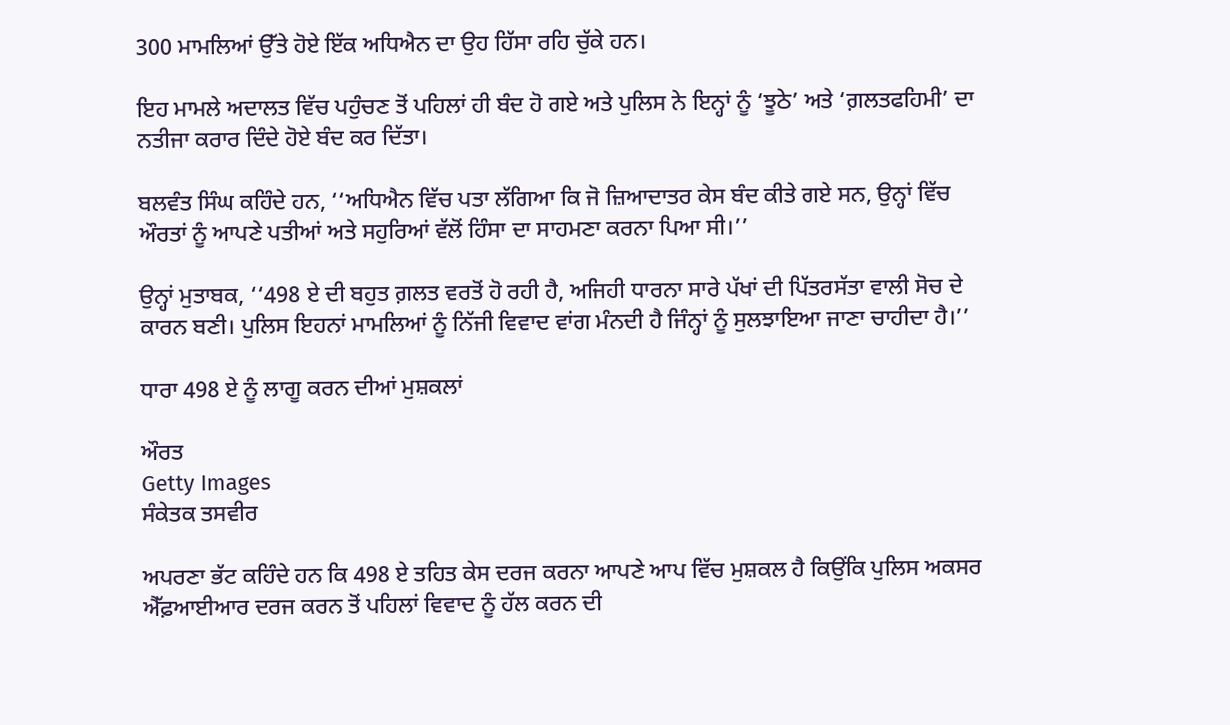300 ਮਾਮਲਿਆਂ ਉੱਤੇ ਹੋਏ ਇੱਕ ਅਧਿਐਨ ਦਾ ਉਹ ਹਿੱਸਾ ਰਹਿ ਚੁੱਕੇ ਹਨ।

ਇਹ ਮਾਮਲੇ ਅਦਾਲਤ ਵਿੱਚ ਪਹੁੰਚਣ ਤੋਂ ਪਹਿਲਾਂ ਹੀ ਬੰਦ ਹੋ ਗਏ ਅਤੇ ਪੁਲਿਸ ਨੇ ਇਨ੍ਹਾਂ ਨੂੰ ‘ਝੂਠੇ’ ਅਤੇ ‘ਗ਼ਲਤਫਹਿਮੀ’ ਦਾ ਨਤੀਜਾ ਕਰਾਰ ਦਿੰਦੇ ਹੋਏ ਬੰਦ ਕਰ ਦਿੱਤਾ।

ਬਲਵੰਤ ਸਿੰਘ ਕਹਿੰਦੇ ਹਨ, ‘‘ਅਧਿਐਨ ਵਿੱਚ ਪਤਾ ਲੱਗਿਆ ਕਿ ਜੋ ਜ਼ਿਆਦਾਤਰ ਕੇਸ ਬੰਦ ਕੀਤੇ ਗਏ ਸਨ, ਉਨ੍ਹਾਂ ਵਿੱਚ ਔਰਤਾਂ ਨੂੰ ਆਪਣੇ ਪਤੀਆਂ ਅਤੇ ਸਹੁਰਿਆਂ ਵੱਲੋਂ ਹਿੰਸਾ ਦਾ ਸਾਹਮਣਾ ਕਰਨਾ ਪਿਆ ਸੀ।’’

ਉਨ੍ਹਾਂ ਮੁਤਾਬਕ, ‘‘498 ਏ ਦੀ ਬਹੁਤ ਗ਼ਲਤ ਵਰਤੋਂ ਹੋ ਰਹੀ ਹੈ, ਅਜਿਹੀ ਧਾਰਨਾ ਸਾਰੇ ਪੱਖਾਂ ਦੀ ਪਿੱਤਰਸੱਤਾ ਵਾਲੀ ਸੋਚ ਦੇ ਕਾਰਨ ਬਣੀ। ਪੁਲਿਸ ਇਹਨਾਂ ਮਾਮਲਿਆਂ ਨੂੰ ਨਿੱਜੀ ਵਿਵਾਦ ਵਾਂਗ ਮੰਨਦੀ ਹੈ ਜਿੰਨ੍ਹਾਂ ਨੂੰ ਸੁਲਝਾਇਆ ਜਾਣਾ ਚਾਹੀਦਾ ਹੈ।’’

ਧਾਰਾ 498 ਏ ਨੂੰ ਲਾਗੂ ਕਰਨ ਦੀਆਂ ਮੁਸ਼ਕਲਾਂ

ਔਰਤ
Getty Images
ਸੰਕੇਤਕ ਤਸਵੀਰ

ਅਪਰਣਾ ਭੱਟ ਕਹਿੰਦੇ ਹਨ ਕਿ 498 ਏ ਤਹਿਤ ਕੇਸ ਦਰਜ ਕਰਨਾ ਆਪਣੇ ਆਪ ਵਿੱਚ ਮੁਸ਼ਕਲ ਹੈ ਕਿਉਂਕਿ ਪੁਲਿਸ ਅਕਸਰ ਐੱਫ਼ਆਈਆਰ ਦਰਜ ਕਰਨ ਤੋਂ ਪਹਿਲਾਂ ਵਿਵਾਦ ਨੂੰ ਹੱਲ ਕਰਨ ਦੀ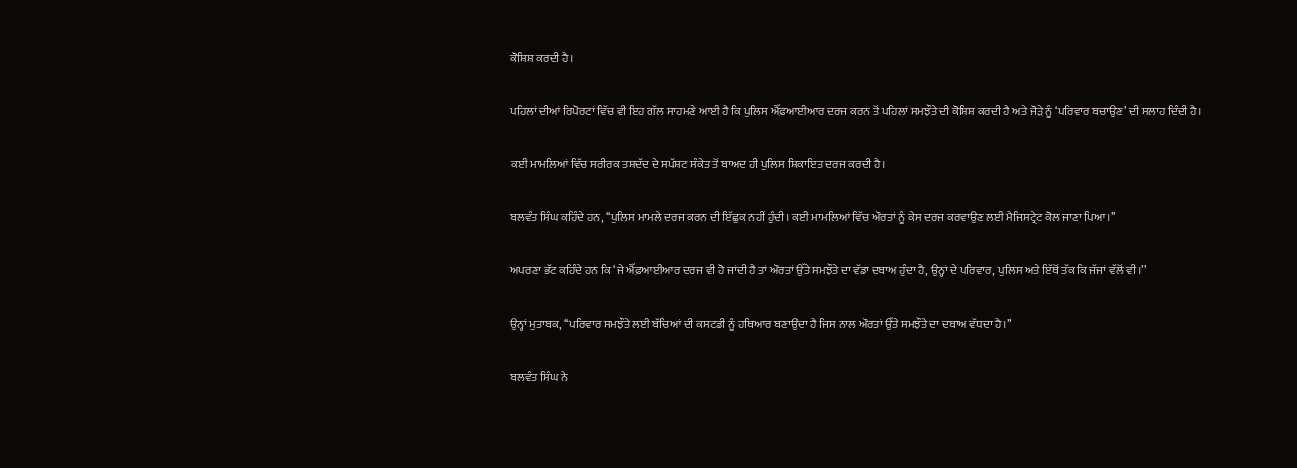ਕੋਸ਼ਿਸ਼ ਕਰਦੀ ਹੈ।

ਪਹਿਲਾਂ ਦੀਆਂ ਰਿਪੋਰਟਾਂ ਵਿੱਚ ਵੀ ਇਹ ਗੱਲ ਸਾਹਮਣੇ ਆਈ ਹੈ ਕਿ ਪੁਲਿਸ ਐੱਫ਼ਆਈਆਰ ਦਰਜ ਕਰਨ ਤੋਂ ਪਹਿਲਾਂ ਸਮਝੌਤੇ ਦੀ ਕੋਸ਼ਿਸ਼ ਕਰਦੀ ਹੈ ਅਤੇ ਜੋੜੇ ਨੂੰ ‘ਪਰਿਵਾਰ ਬਚਾਉਣ’ ਦੀ ਸਲਾਹ ਦਿੰਦੀ ਹੈ।

ਕਈ ਮਾਮਲਿਆਂ ਵਿੱਚ ਸਰੀਰਕ ਤਸ਼ਦੱਦ ਦੇ ਸਪੱਸ਼ਟ ਸੰਕੇਤ ਤੋਂ ਬਾਅਦ ਹੀ ਪੁਲਿਸ ਸ਼ਿਕਾਇਤ ਦਰਜ ਕਰਦੀ ਹੈ।

ਬਲਵੰਤ ਸਿੰਘ ਕਹਿੰਦੇ ਹਨ, ‘‘ਪੁਲਿਸ ਮਾਮਲੇ ਦਰਜ ਕਰਨ ਦੀ ਇੱਛੁਕ ਨਹੀਂ ਹੁੰਦੀ। ਕਈ ਮਾਮਲਿਆਂ ਵਿੱਚ ਔਰਤਾਂ ਨੂੰ ਕੇਸ ਦਰਜ ਕਰਵਾਉਣ ਲਈ ਮੈਜਿਸਟ੍ਰੇਟ ਕੋਲ ਜਾਣਾ ਪਿਆ।’’

ਅਪਰਣਾ ਭੱਟ ਕਹਿੰਦੇ ਹਨ ਕਿ ‘ਜੇ ਐੱਫ਼ਆਈਆਰ ਦਰਜ ਵੀ ਹੋ ਜਾਂਦੀ ਹੈ ਤਾਂ ਔਰਤਾਂ ਉੱਤੇ ਸਮਝੌਤੇ ਦਾ ਵੱਡਾ ਦਬਾਅ ਹੁੰਦਾ ਹੈ, ਉਨ੍ਹਾਂ ਦੇ ਪਰਿਵਾਰ, ਪੁਲਿਸ ਅਤੇ ਇੱਥੋਂ ਤੱਕ ਕਿ ਜੱਜਾਂ ਵੱਲੋਂ ਵੀ।’’

ਉਨ੍ਹਾਂ ਮੁਤਾਬਕ, ‘‘ਪਰਿਵਾਰ ਸਮਝੌਤੇ ਲਈ ਬੱਚਿਆਂ ਦੀ ਕਸਟਡੀ ਨੂੰ ਹਥਿਆਰ ਬਣਾਉਂਦਾ ਹੈ ਜਿਸ ਨਾਲ ਔਰਤਾਂ ਉੱਤੇ ਸਮਝੌਤੇ ਦਾ ਦਬਾਅ ਵੱਧਦਾ ਹੈ।’’

ਬਲਵੰਤ ਸਿੰਘ ਨੇ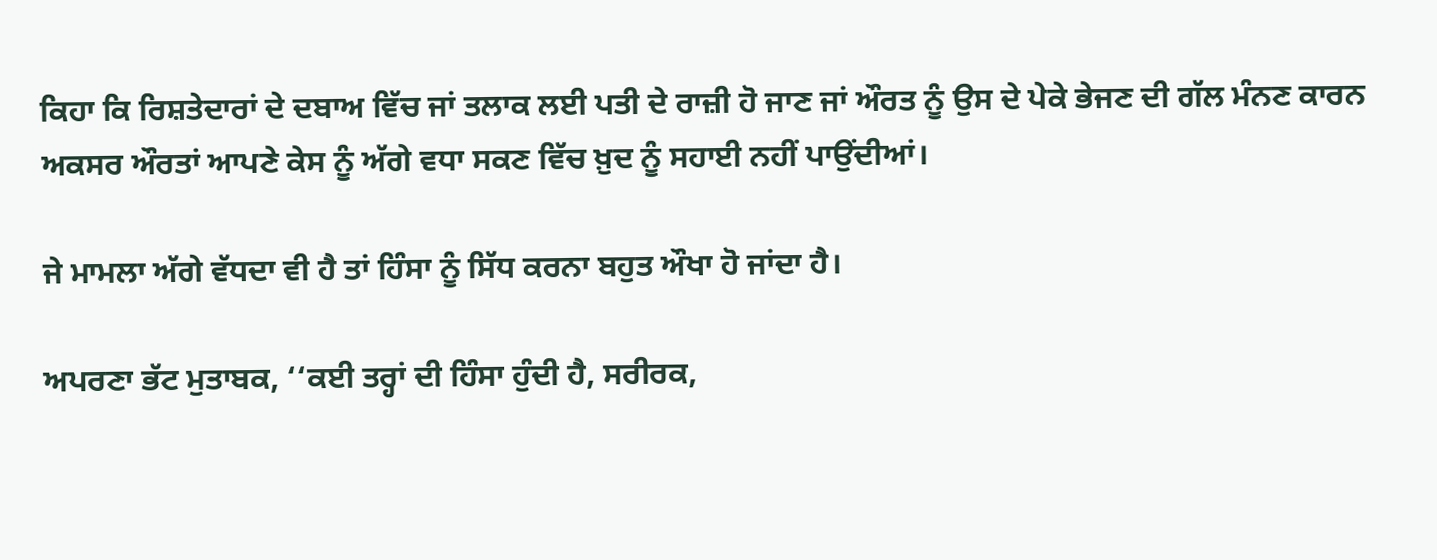ਕਿਹਾ ਕਿ ਰਿਸ਼ਤੇਦਾਰਾਂ ਦੇ ਦਬਾਅ ਵਿੱਚ ਜਾਂ ਤਲਾਕ ਲਈ ਪਤੀ ਦੇ ਰਾਜ਼ੀ ਹੋ ਜਾਣ ਜਾਂ ਔਰਤ ਨੂੰ ਉਸ ਦੇ ਪੇਕੇ ਭੇਜਣ ਦੀ ਗੱਲ ਮੰਨਣ ਕਾਰਨ ਅਕਸਰ ਔਰਤਾਂ ਆਪਣੇ ਕੇਸ ਨੂੰ ਅੱਗੇ ਵਧਾ ਸਕਣ ਵਿੱਚ ਖ਼ੁਦ ਨੂੰ ਸਹਾਈ ਨਹੀਂ ਪਾਉਂਦੀਆਂ।

ਜੇ ਮਾਮਲਾ ਅੱਗੇ ਵੱਧਦਾ ਵੀ ਹੈ ਤਾਂ ਹਿੰਸਾ ਨੂੰ ਸਿੱਧ ਕਰਨਾ ਬਹੁਤ ਔਖਾ ਹੋ ਜਾਂਦਾ ਹੈ।

ਅਪਰਣਾ ਭੱਟ ਮੁਤਾਬਕ, ‘‘ਕਈ ਤਰ੍ਹਾਂ ਦੀ ਹਿੰਸਾ ਹੁੰਦੀ ਹੈ, ਸਰੀਰਕ,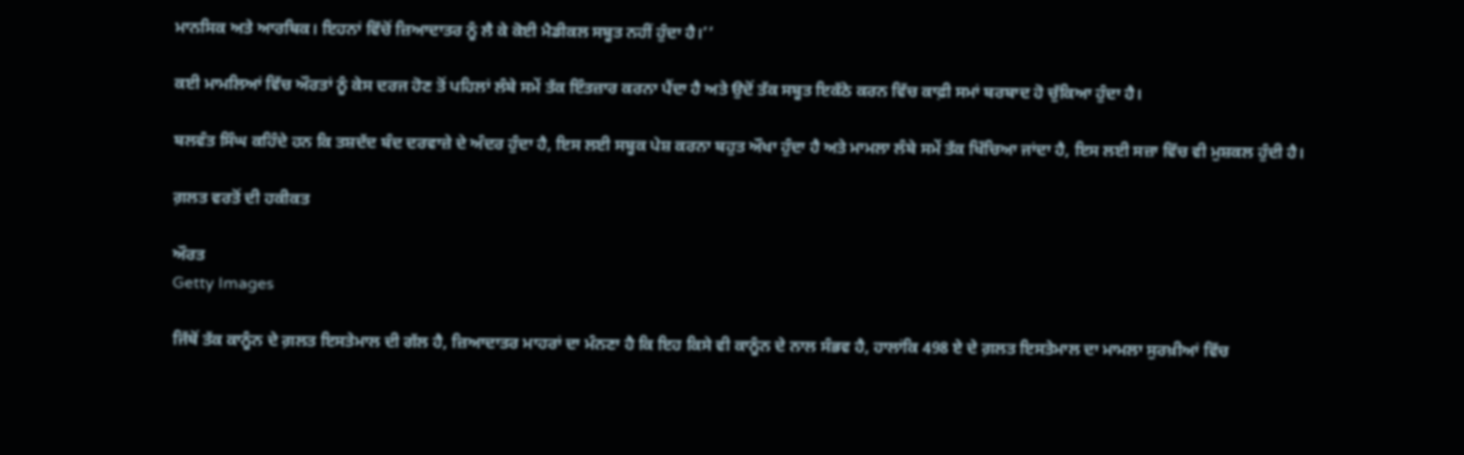ਮਾਨਸਿਕ ਅਤੇ ਆਰਥਿਕ। ਇਹਨਾਂ ਵਿੱਚੋਂ ਜ਼ਿਆਦਾਤਰ ਨੂੰ ਲੈ ਕੇ ਕੋਈ ਮੈਡੀਕਲ ਸਬੂਤ ਨਹੀਂ ਹੁੰਦਾ ਹੈ।’’

ਕਈ ਮਾਮਲਿਆਂ ਵਿੱਚ ਔਰਤਾਂ ਨੂੰ ਕੇਸ ਦਰਜ ਹੋਣ ਤੋਂ ਪਹਿਲਾਂ ਲੰਬੇ ਸਮੇਂ ਤੱਕ ਇੰਤਜ਼ਾਰ ਕਰਨਾ ਪੈਂਦਾ ਹੈ ਅਤੇ ਉਦੋਂ ਤੱਕ ਸਬੂਤ ਇਕੱਠੇ ਕਰਨ ਵਿੱਚ ਕਾਫ਼ੀ ਸਮਾਂ ਬਰਬਾਦ ਹੋ ਚੁੱਕਿਆ ਹੁੰਦਾ ਹੈ।

ਬਲਵੰਤ ਸਿੰਘ ਕਹਿੰਦੇ ਹਨ ਕਿ ਤਸ਼ਦੱਦ ਬੰਦ ਦਰਵਾਜ਼ੇ ਦੇ ਅੰਦਰ ਹੁੰਦਾ ਹੈ, ਇਸ ਲਈ ਸਬੂਕ ਪੇਸ਼ ਕਰਨਾ ਬਹੁਤ ਔਖਾ ਹੁੰਦਾ ਹੈ ਅਤੇ ਮਾਮਲਾ ਲੰਬੇ ਸਮੇਂ ਤੱਕ ਖਿੱਚਿਆ ਜਾਂਦਾ ਹੈ, ਇਸ ਲਈ ਸਜ਼ਾ ਵਿੱਚ ਵੀ ਮੁਸ਼ਕਲ ਹੁੰਦੀ ਹੈ।

ਗ਼ਲਤ ਵਰਤੋਂ ਦੀ ਹਕੀਕਤ

ਔਰਤ
Getty Images

ਜਿੱਥੋਂ ਤੱਕ ਕਾਨੂੰਨ ਦੇ ਗ਼ਲਤ ਇਸਤੇਮਾਲ ਦੀ ਗੱਲ ਹੈ, ਜ਼ਿਆਦਾਤਰ ਮਾਹਰਾਂ ਦਾ ਮੰਨਣਾ ਹੈ ਕਿ ਇਹ ਕਿਸੇ ਵੀ ਕਾਨੂੰਨ ਦੇ ਨਾਲ ਸੰਭਵ ਹੈ, ਹਾਲਾਂਕਿ 498 ਏ ਦੇ ਗ਼ਲਤ ਇਸਤੇਮਾਲ ਦਾ ਮਾਮਲਾ ਸੁਰਖ਼ੀਆਂ ਵਿੱਚ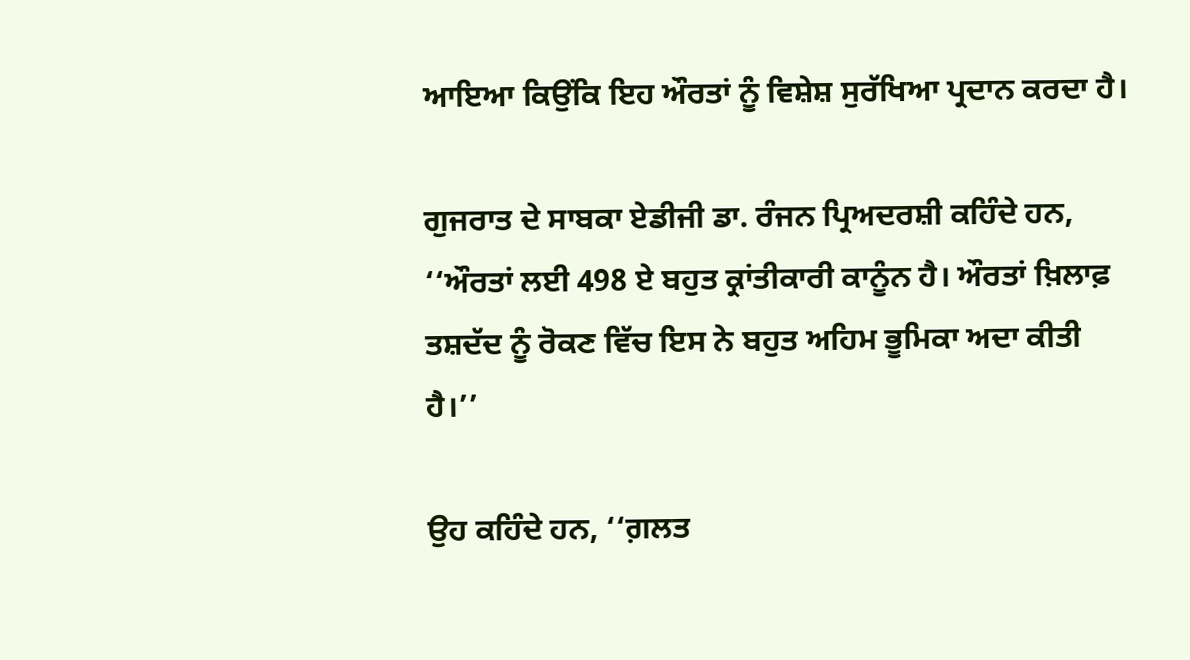ਆਇਆ ਕਿਉਂਕਿ ਇਹ ਔਰਤਾਂ ਨੂੰ ਵਿਸ਼ੇਸ਼ ਸੁਰੱਖਿਆ ਪ੍ਰਦਾਨ ਕਰਦਾ ਹੈ।

ਗੁਜਰਾਤ ਦੇ ਸਾਬਕਾ ਏਡੀਜੀ ਡਾ. ਰੰਜਨ ਪ੍ਰਿਅਦਰਸ਼ੀ ਕਹਿੰਦੇ ਹਨ, ‘‘ਔਰਤਾਂ ਲਈ 498 ਏ ਬਹੁਤ ਕ੍ਰਾਂਤੀਕਾਰੀ ਕਾਨੂੰਨ ਹੈ। ਔਰਤਾਂ ਖ਼ਿਲਾਫ਼ ਤਸ਼ਦੱਦ ਨੂੰ ਰੋਕਣ ਵਿੱਚ ਇਸ ਨੇ ਬਹੁਤ ਅਹਿਮ ਭੂਮਿਕਾ ਅਦਾ ਕੀਤੀ ਹੈ।’’

ਉਹ ਕਹਿੰਦੇ ਹਨ, ‘‘ਗ਼ਲਤ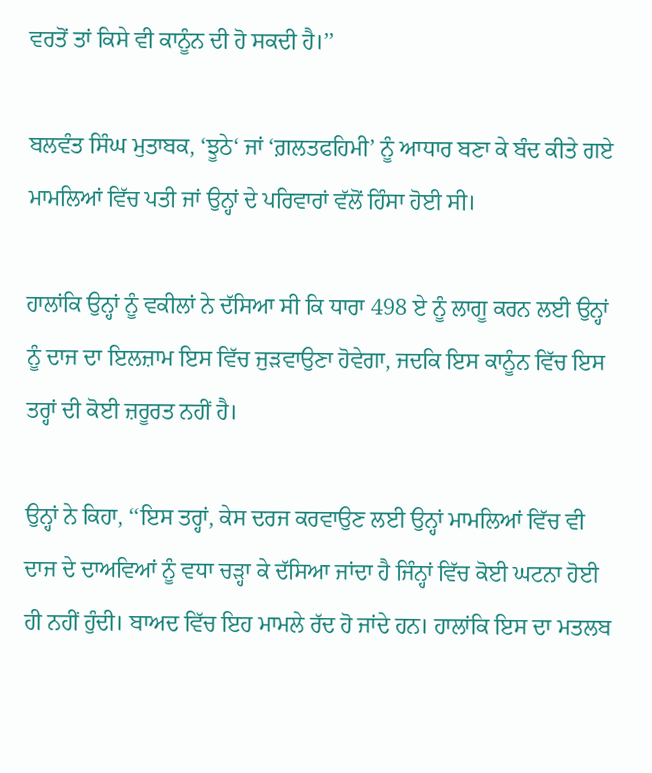ਵਰਤੋਂ ਤਾਂ ਕਿਸੇ ਵੀ ਕਾਨੂੰਨ ਦੀ ਹੋ ਸਕਦੀ ਹੈ।’’

ਬਲਵੰਤ ਸਿੰਘ ਮੁਤਾਬਕ, ‘ਝੂਠੇ‘ ਜਾਂ ‘ਗ਼ਲਤਫਹਿਮੀ’ ਨੂੰ ਆਧਾਰ ਬਣਾ ਕੇ ਬੰਦ ਕੀਤੇ ਗਏ ਮਾਮਲਿਆਂ ਵਿੱਚ ਪਤੀ ਜਾਂ ਉਨ੍ਹਾਂ ਦੇ ਪਰਿਵਾਰਾਂ ਵੱਲੋਂ ਹਿੰਸਾ ਹੋਈ ਸੀ।

ਹਾਲਾਂਕਿ ਉਨ੍ਹਾਂ ਨੂੰ ਵਕੀਲਾਂ ਨੇ ਦੱਸਿਆ ਸੀ ਕਿ ਧਾਰਾ 498 ਏ ਨੂੰ ਲਾਗੂ ਕਰਨ ਲਈ ਉਨ੍ਹਾਂ ਨੂੰ ਦਾਜ ਦਾ ਇਲਜ਼ਾਮ ਇਸ ਵਿੱਚ ਜੁੜਵਾਉਣਾ ਹੋਵੇਗਾ, ਜਦਕਿ ਇਸ ਕਾਨੂੰਨ ਵਿੱਚ ਇਸ ਤਰ੍ਹਾਂ ਦੀ ਕੋਈ ਜ਼ਰੂਰਤ ਨਹੀਂ ਹੈ।

ਉਨ੍ਹਾਂ ਨੇ ਕਿਹਾ, ‘‘ਇਸ ਤਰ੍ਹਾਂ, ਕੇਸ ਦਰਜ ਕਰਵਾਉਣ ਲਈ ਉਨ੍ਹਾਂ ਮਾਮਲਿਆਂ ਵਿੱਚ ਵੀ ਦਾਜ ਦੇ ਦਾਅਵਿਆਂ ਨੂੰ ਵਧਾ ਚੜ੍ਹਾ ਕੇ ਦੱਸਿਆ ਜਾਂਦਾ ਹੈ ਜਿੰਨ੍ਹਾਂ ਵਿੱਚ ਕੋਈ ਘਟਨਾ ਹੋਈ ਹੀ ਨਹੀਂ ਹੁੰਦੀ। ਬਾਅਦ ਵਿੱਚ ਇਹ ਮਾਮਲੇ ਰੱਦ ਹੋ ਜਾਂਦੇ ਹਨ। ਹਾਲਾਂਕਿ ਇਸ ਦਾ ਮਤਲਬ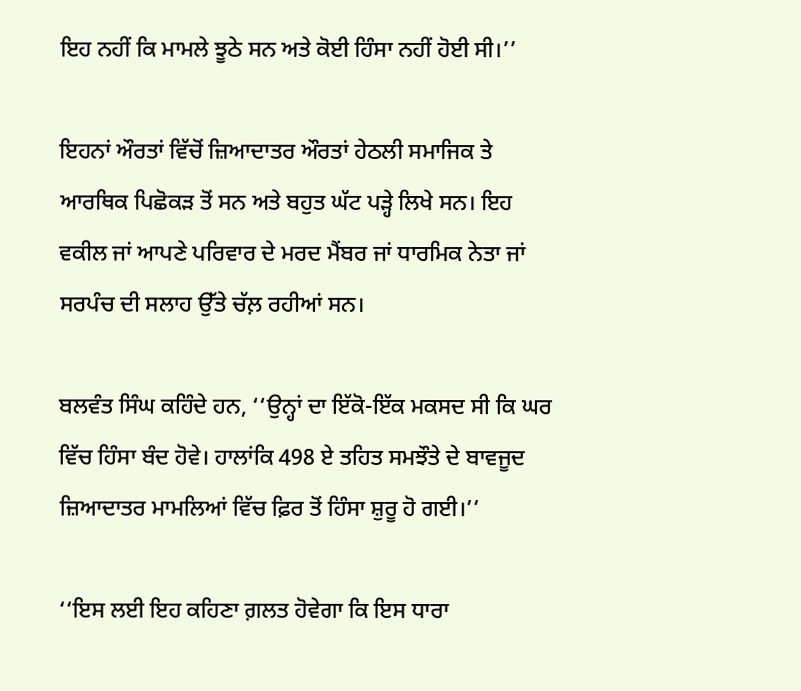ਇਹ ਨਹੀਂ ਕਿ ਮਾਮਲੇ ਝੂਠੇ ਸਨ ਅਤੇ ਕੋਈ ਹਿੰਸਾ ਨਹੀਂ ਹੋਈ ਸੀ।’’

ਇਹਨਾਂ ਔਰਤਾਂ ਵਿੱਚੋਂ ਜ਼ਿਆਦਾਤਰ ਔਰਤਾਂ ਹੇਠਲੀ ਸਮਾਜਿਕ ਤੇ ਆਰਥਿਕ ਪਿਛੋਕੜ ਤੋਂ ਸਨ ਅਤੇ ਬਹੁਤ ਘੱਟ ਪੜ੍ਹੇ ਲਿਖੇ ਸਨ। ਇਹ ਵਕੀਲ ਜਾਂ ਆਪਣੇ ਪਰਿਵਾਰ ਦੇ ਮਰਦ ਮੈਂਬਰ ਜਾਂ ਧਾਰਮਿਕ ਨੇਤਾ ਜਾਂ ਸਰਪੰਚ ਦੀ ਸਲਾਹ ਉੱਤੇ ਚੱਲ਼ ਰਹੀਆਂ ਸਨ।

ਬਲਵੰਤ ਸਿੰਘ ਕਹਿੰਦੇ ਹਨ, ‘‘ਉਨ੍ਹਾਂ ਦਾ ਇੱਕੋ-ਇੱਕ ਮਕਸਦ ਸੀ ਕਿ ਘਰ ਵਿੱਚ ਹਿੰਸਾ ਬੰਦ ਹੋਵੇ। ਹਾਲਾਂਕਿ 498 ਏ ਤਹਿਤ ਸਮਝੌਤੇ ਦੇ ਬਾਵਜੂਦ ਜ਼ਿਆਦਾਤਰ ਮਾਮਲਿਆਂ ਵਿੱਚ ਫ਼ਿਰ ਤੋਂ ਹਿੰਸਾ ਸ਼ੁਰੂ ਹੋ ਗਈ।’’

‘‘ਇਸ ਲਈ ਇਹ ਕਹਿਣਾ ਗ਼ਲਤ ਹੋਵੇਗਾ ਕਿ ਇਸ ਧਾਰਾ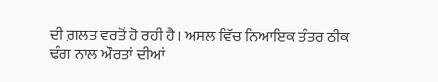ਦੀ ਗ਼ਲਤ ਵਰਤੋਂ ਹੋ ਰਹੀ ਹੈ। ਅਸਲ ਵਿੱਚ ਨਿਆਇਕ ਤੰਤਰ ਠੀਕ ਢੰਗ ਨਾਲ ਔਰਤਾਂ ਦੀਆਂ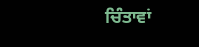ਚਿੰਤਾਵਾਂ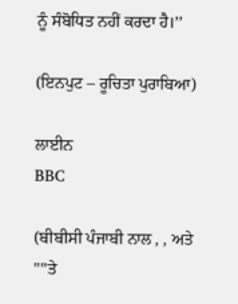ਨੂੰ ਸੰਬੋਧਿਤ ਨਹੀਂ ਕਰਦਾ ਹੈ।’’

(ਇਨਪੁਟ – ਰੂਚਿਤਾ ਪੁਰਾਬਿਆ)

ਲਾਈਨ
BBC

(ਬੀਬੀਸੀ ਪੰਜਾਬੀ ਨਾਲ , , ਅਤੇ ''''ਤੇ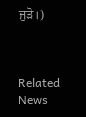ਜੁੜੋ।)



Related News